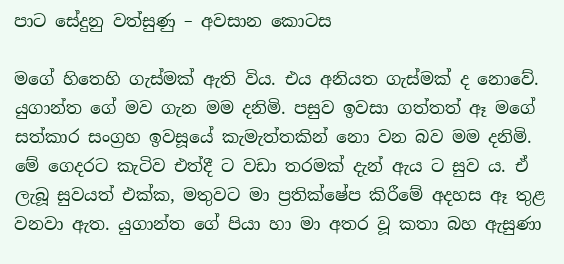පාට සේදුනු වත්සුණු – අවසාන කොටස

මගේ හිතෙහි ගැස්මක් ඇති විය. එය අනියත ගැස්මක් ද නොවේ. යුගාන්ත ගේ මව ගැන මම දනිමි. පසුව ඉවසා ගත්තත් ඈ මගේ සත්කාර සංග්‍රහ ඉවසූයේ කැමැත්තකින් නො වන බව මම දනිමි. මේ ගෙදරට කැටිව එත්දී ට වඩා තරමක් දැන් ඇය ට සුව ය. ඒ ලැබූ සුවයත් එක්ක, මතුවට මා ප්‍රතික්ෂේප කිරීමේ අදහස ඈ තුළ වනවා ඇත. යුගාන්ත ගේ පියා හා මා අතර වූ කතා බහ ඇසුණා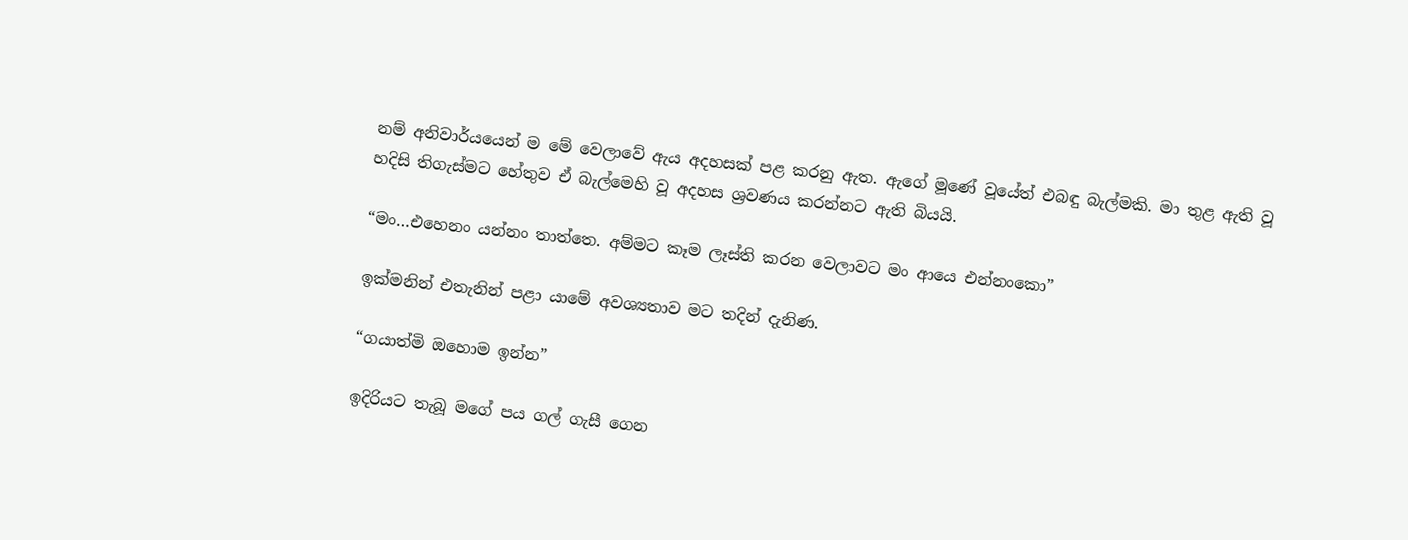නම් අනිවාර්යයෙන් ම මේ වෙලාවේ ඇය අදහසක් පළ කරනු ඇත. ඇගේ මූණේ වූයේත් එබඳු බැල්මකි. මා තුළ ඇති වූ හදිසි තිගැස්මට හේතුව ඒ බැල්මෙහි වූ අදහස ශ්‍රවණය කරන්නට ඇති බියයි.

“මං…එහෙනං යන්නං තාත්තෙ. අම්මට කෑම ලෑස්ති කරන වෙලාවට මං ආයෙ එන්නංකො”

ඉක්මනින් එතැනින් පළා යාමේ අවශ්‍යතාව මට තදින් දැනිණ.

“ගයාත්මි ඔහොම ඉන්න”

ඉදිරියට තැබූ මගේ පය ගල් ගැසී ගෙන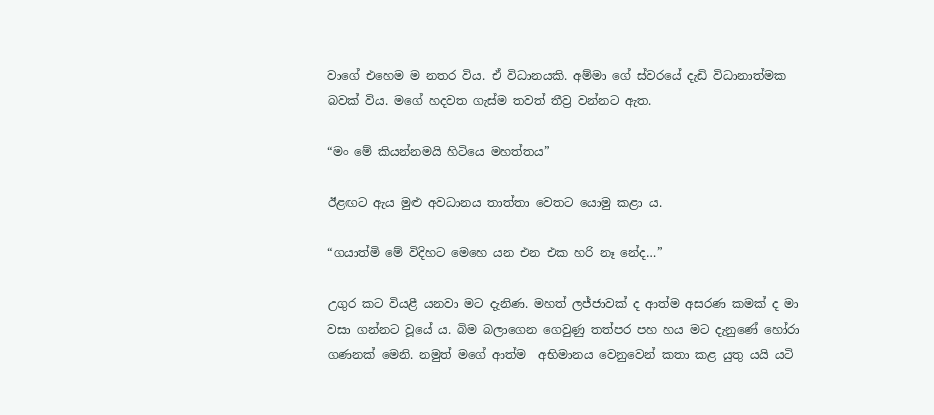වාගේ එහෙම ම නතර විය. ඒ විධානයකි. අම්මා ගේ ස්වරයේ දැඩි විධානාත්මක බවක් විය. මගේ හදවත ගැස්ම තවත් තීව්‍ර වන්නට ඇත.

“මං මේ කියන්නමයි හිටියෙ මහත්තය”

ඊළඟට ඇය මුළු අවධානය තාත්තා වෙතට යොමු කළා ය.

“ගයාත්මි මේ විදිහට මෙහෙ යන එන එක හරි නෑ නේද…”

උගුර කට වියළී යනවා මට දැනිණ. මහත් ලජ්ජාවක් ද ආත්ම අසරණ කමක් ද මා වසා ගන්නට වූයේ ය. බිම බලාගෙන ගෙවුණු තත්පර පහ හය මට දැනුණේ හෝරා ගණනක් මෙනි. නමුත් මගේ ආත්ම  අභිමානය වෙනුවෙන් කතා කළ යුතු යයි යටි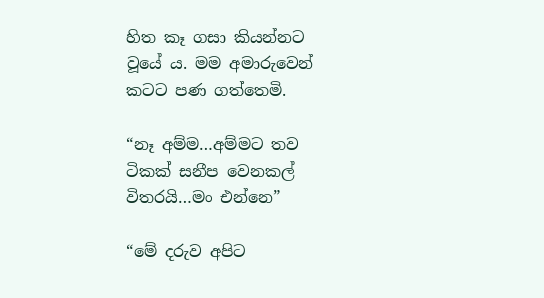හිත කෑ ගසා කියන්නට වූයේ ය. මම අමාරුවෙන් කටට පණ ගත්තෙමි.

“නෑ අම්ම…අම්මට තව ටිකක් සනීප වෙනකල් විතරයි…මං එන්නෙ”

“මේ දරුව අපිට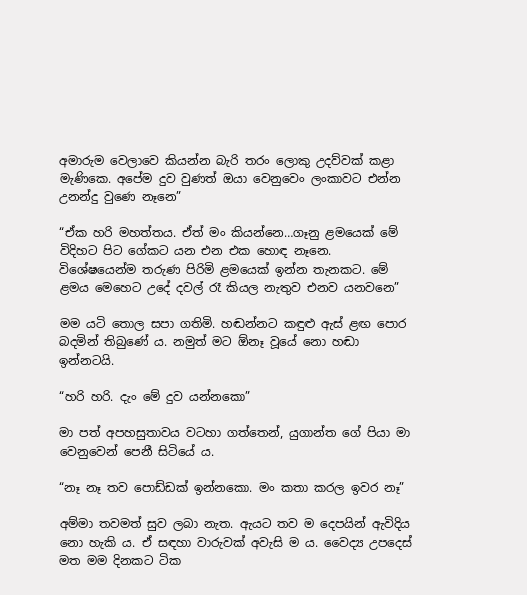අමාරුම වෙලාවෙ කියන්න බැරි තරං ලොකු උදව්වක් කළා මැණිකෙ. අපේම දුව වුණත් ඔයා වෙනුවෙං ලංකාවට එන්න උනන්දු වුණෙ නෑනෙ”

“ඒක හරි මහත්තය. ඒත් මං කියන්නෙ…ගෑනු ළමයෙක් මේ විදිහට පිට ගේකට යන එන එක හොඳ නෑනෙ. විශේෂයෙන්ම තරුණ පිරිමි ළමයෙක් ඉන්න තැනකට. මේ ළමය මෙහෙට උදේ දවල් රෑ කියල නැතුව එනව යනවනෙ”

මම යටි තොල සපා ගතිමි. හඬන්නට කඳුළු ඇස් ළඟ පොර බදමින් තිබුණේ ය. නමුත් මට ඕනෑ වූයේ නො හඬා ඉන්නටයි.

“හරි හරි. දැං මේ දුව යන්නකො”

මා පත් අපහසුතාවය වටහා ගත්තෙන්, යුගාන්ත ගේ පියා මා වෙනුවෙන් පෙනී සිටියේ ය.

“නෑ නෑ තව පොඩ්ඩක් ඉන්නකො. මං කතා කරල ඉවර නෑ”

අම්මා තවමත් සුව ලබා නැත. ඇයට තව ම දෙපයින් ඇවිදිය නො හැකි ය. ඒ සඳහා වාරුවක් අවැසි ම ය. වෛද්‍ය උපදෙස් මත මම දිනකට ටික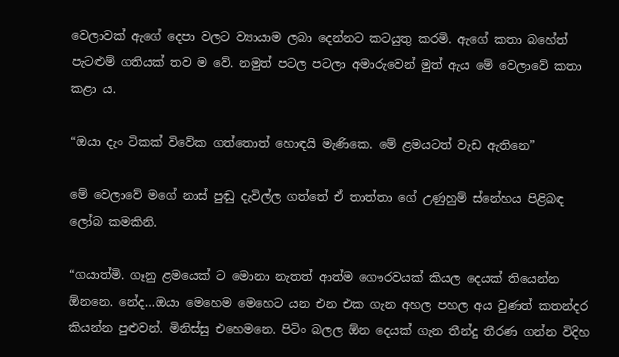වෙලාවක් ඇගේ දෙපා වලට ව්‍යායාම ලබා දෙන්නට කටයුතු කරමි. ඇගේ කතා බහේත් පැටළුම් ගතියක් තව ම වේ. නමුත් පටල පටලා අමාරුවෙන් මුත් ඇය මේ වෙලාවේ කතා කළා ය.

“ඔයා දැං ටිකක් විවේක ගත්තොත් හොඳයි මැණිකෙ. මේ ළමයටත් වැඩ ඇතිනෙ”

මේ වෙලාවේ මගේ නාස් පුඬු දැවිල්ල ගත්තේ ඒ තාත්තා ගේ උණුහුම් ස්නේහය පිළිබඳ ලෝබ කමකිනි.

“ගයාත්මි. ගෑනු ළමයෙක් ට මොනා නැතත් ආත්ම ගෞරවයක් කියල දෙයක් තියෙන්න ඕනනෙ. නේද…ඔයා මෙහෙම මෙහෙට යන එන එක ගැන අහල පහල අය වුණත් කතන්දර කියන්න පුළුවන්. මිනිස්සු එහෙමනෙ. පිටිං බලල ඕන දෙයක් ගැන තීන්දු තීරණ ගන්න විදිහ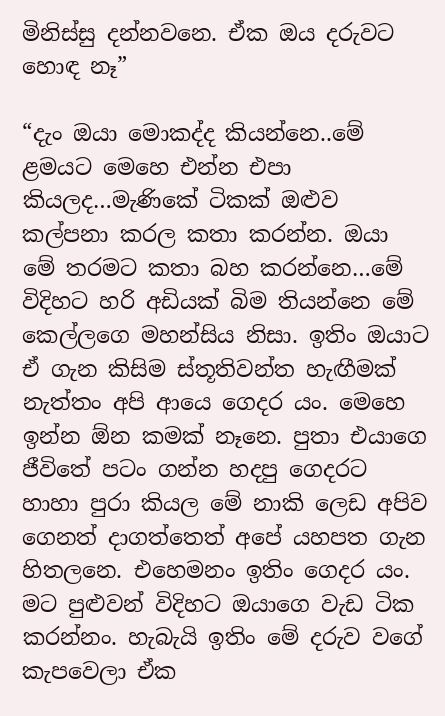මිනිස්සු දන්නවනෙ. ඒක ඔය දරුවට හොඳ නෑ”

“දැං ඔයා මොකද්ද කියන්නෙ..මේ ළමයට මෙහෙ එන්න එපා කියලද…මැණිකේ ටිකක් ඔළුව කල්පනා කරල කතා කරන්න. ඔයා මේ තරමට කතා බහ කරන්නෙ…මේ විදිහට හරි අඩියක් බිම තියන්නෙ මේ කෙල්ලගෙ මහන්සිය නිසා. ඉතිං ඔයාට ඒ ගැන කිසිම ස්තූතිවන්ත හැඟීමක් නැත්තං අපි ආයෙ ගෙදර යං. මෙහෙ ඉන්න ඕන කමක් නෑනෙ. පුතා එයාගෙ ජීවිතේ පටං ගන්න හදපු ගෙදරට හාහා පුරා කියල මේ නාකි ලෙඩ අපිව ගෙනත් දාගත්තෙත් අපේ යහපත ගැන හිතලනෙ. එහෙමනං ඉතිං ගෙදර යං. මට පුළුවන් විදිහට ඔයාගෙ වැඩ ටික කරන්නං. හැබැයි ඉතිං මේ දරුව වගේ කැපවෙලා ඒක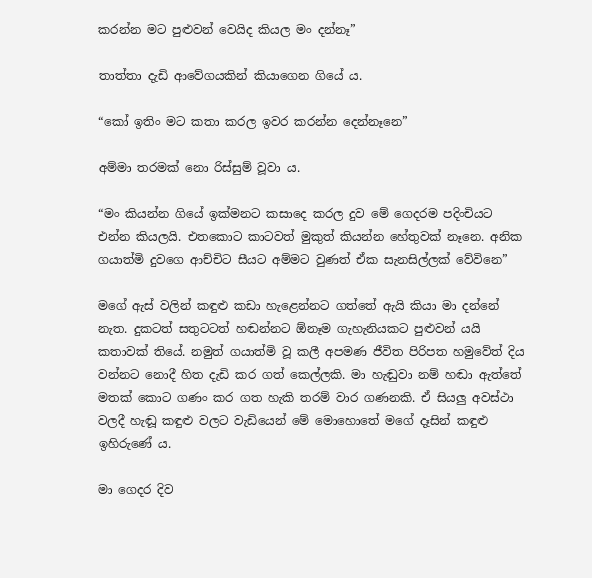කරන්න මට පුළුවන් වෙයිද කියල මං දන්නෑ”

තාත්තා දැඩි ආවේගයකින් කියාගෙන ගියේ ය.

“කෝ ඉතිං මට කතා කරල ඉවර කරන්න දෙන්නෑනෙ”

අම්මා තරමක් නො රිස්සුම් වූවා ය.

“මං කියන්න ගියේ ඉක්මනට කසාදෙ කරල දුව මේ ගෙදරම පදිංචියට එන්න කියලයි. එතකොට කාටවත් මුකුත් කියන්න හේතුවක් නෑනෙ. අනික ගයාත්මි දුවගෙ ආච්චිට සීයට අම්මට වුණත් ඒක සැනසිල්ලක් වේවිනෙ”

මගේ ඇස් වලින් කඳුළු කඩා හැළෙන්නට ගත්තේ ඇයි කියා මා දන්නේ නැත. දුකටත් සතුටටත් හඬන්නට ඕනෑම ගැහැනියකට පුළුවන් යයි කතාවක් තියේ. නමුත් ගයාත්මි වූ කලී අපමණ ජීවිත පිරිපත හමුවේත් දිය වන්නට නොදී හිත දැඩි කර ගත් කෙල්ලකි. මා හැඬුවා නම් හඬා ඇත්තේ මතක් කොට ගණං කර ගත හැකි තරම් වාර ගණනකි. ඒ සියලු අවස්ථා වලදී හැඬූ කඳුළු වලට වැඩියෙන් මේ මොහොතේ මගේ දෑසින් කඳුළු ඉහිරුණේ ය.

මා ගෙදර දිව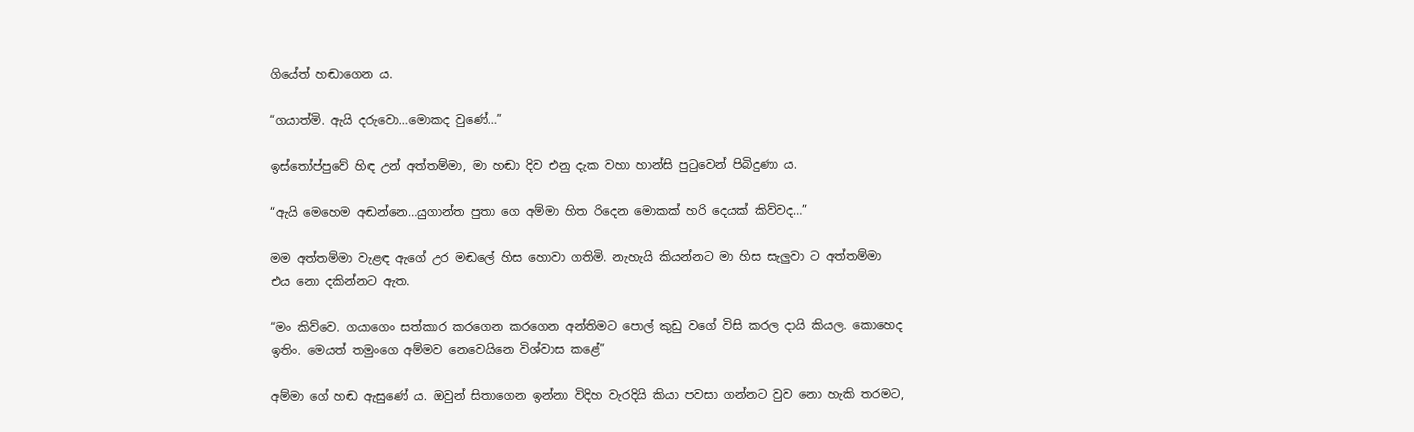ගියේත් හඬාගෙන ය.

“ගයාත්මි. ඇයි දරුවො…මොකද වුණේ…”

ඉස්තෝප්පුවේ හිඳ උන් අත්තම්මා, මා හඬා දිව එනු දැක වහා හාන්සි පුටුවෙන් පිබිදුණා ය.

“ඇයි මෙහෙම අඬන්නෙ…යුගාන්ත පුතා ගෙ අම්මා හිත රිදෙන මොකක් හරි දෙයක් කිව්වද…”

මම අත්තම්මා වැළඳ ඇගේ උර මඬලේ හිස හොවා ගතිමි. නැහැයි කියන්නට මා හිස සැලුවා ට අත්තම්මා එය නො දකින්නට ඇත.

“මං කිව්වෙ. ගයාගෙං සත්කාර කරගෙන කරගෙන අන්තිමට පොල් කුඩු වගේ විසි කරල දායි කියල. කොහෙද ඉතිං. මෙයත් තමුංගෙ අම්මව නෙවෙයිනෙ විශ්වාස කළේ”

අම්මා ගේ හඬ ඇසුණේ ය. ඔවුන් සිතාගෙන ඉන්නා විදිහ වැරදියි කියා පවසා ගන්නට වුව නො හැකි තරමට,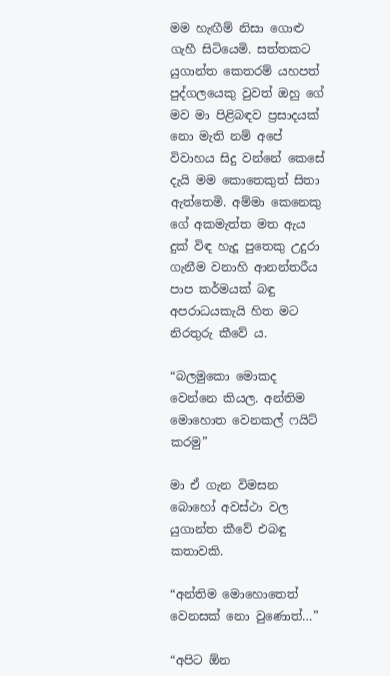මම හැඟීම් නිසා ගොළු ගැහී සිටියෙමි. සත්තකට යුගාන්ත කෙතරම් යහපත් පුද්ගලයෙකු වුවත් ඔහු ගේ මව මා පිළිබඳව ප්‍රසාදයක් නො මැති නම් අපේ විවාහය සිදු වන්නේ කෙසේ දැයි මම කොතෙකුත් සිතා ඇත්තෙමි. අම්මා කෙනෙකු ගේ අකමැත්ත මත ඇය දුක් විඳ හැදූ පුතෙකු උදුරා ගැනීම වනාහි ආනන්තරීය පාප කර්මයක් බඳු අපරාධයකැයි හිත මට නිරතුරු කීවේ ය.

“බලමුකො මොකද වෙන්නෙ කියල. අන්තිම මොහොත වෙනකල් ෆයිට් කරමු”

මා ඒ ගැන විමසන බොහෝ අවස්ථා වල යුගාන්ත කීවේ එබඳු කතාවකි.

“අන්තිම මොහොතෙත් වෙනසක් නො වුණොත්…”

“අපිට ඕන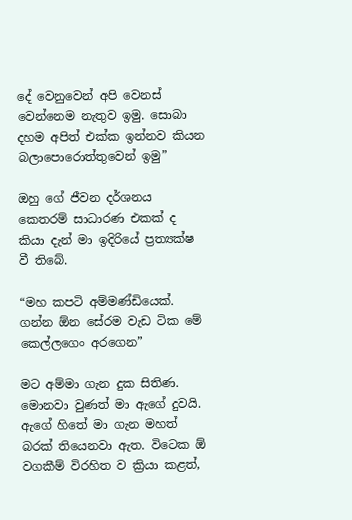දේ වෙනුවෙන් අපි වෙනස් වෙන්නෙම නැතුව ඉමු. සොබා දහම අපිත් එක්ක ඉන්නව කියන බලාපොරොත්තුවෙන් ඉමු”

ඔහු ගේ ජීවන දර්ශනය කෙතරම් සාධාරණ එකක් ද කියා දැන් මා ඉදිරියේ ප්‍රත්‍යක්ෂ වී තිබේ.

“මහ කපටි අම්මණ්ඩියෙක්. ගන්න ඕන සේරම වැඩ ටික මේ කෙල්ලගෙං අරගෙන”

මට අම්මා ගැන දුක සිතිණ. මොනවා වුණත් මා ඇගේ දුවයි. ඇගේ හිතේ මා ගැන මහත් බරක් තියෙනවා ඇත. විටෙක ඕ වගකීම් විරහිත ව ක්‍රියා කළත්,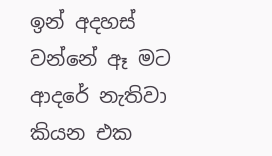ඉන් අදහස් වන්නේ ඈ මට ආදරේ නැතිවා කියන එක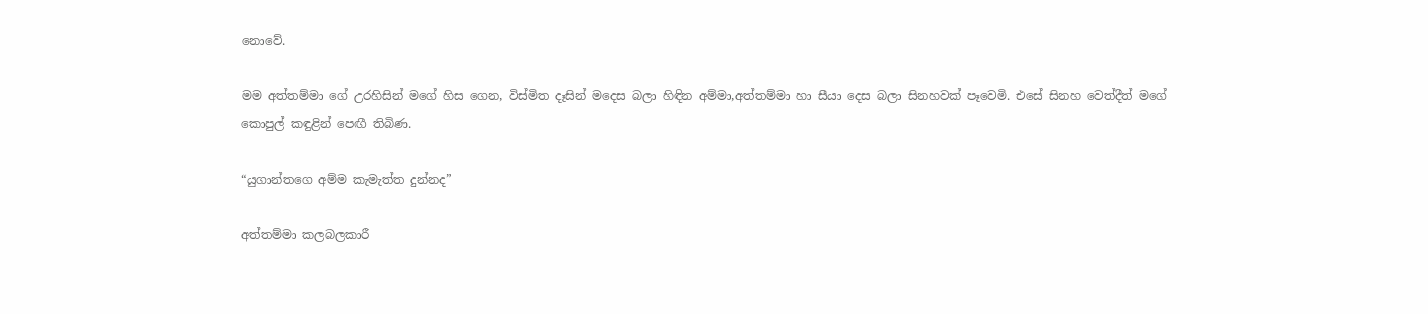නොවේ.

මම අත්තම්මා ගේ උරහිසින් මගේ හිස ගෙන, විස්මිත දෑසින් මදෙස බලා හිඳින අම්මා,අත්තම්මා හා සීයා දෙස බලා සිනහවක් පෑවෙමි. එසේ සිනහ වෙත්දීත් මගේ කොපුල් කඳුළින් පෙඟී තිබිණ.

“යුගාන්තගෙ අම්ම කැමැත්ත දුන්නද”

අත්තම්මා කලබලකාරී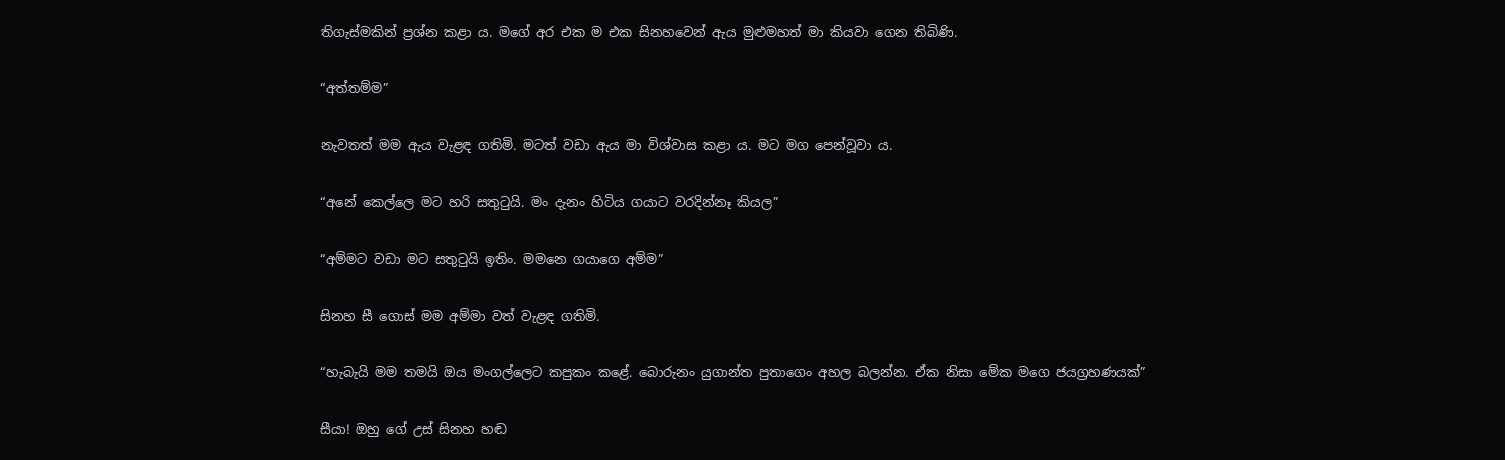තිගැස්මකින් ප්‍රශ්න කළා ය. මගේ අර එක ම එක සිනහවෙන් ඇය මුළුමහත් මා කියවා ගෙන තිබිණි.

“අත්තම්ම”

නැවතත් මම ඇය වැළඳ ගතිමි. මටත් වඩා ඇය මා විශ්වාස කළා ය. මට මග පෙන්වූවා ය.

“අනේ කෙල්ලෙ මට හරි සතුටුයි. මං දැනං හිටිය ගයාට වරදින්නෑ කියල”

“අම්මට වඩා මට සතුටුයි ඉතිං. මමනෙ ගයාගෙ අම්ම”

සිනහ සී ගොස් මම අම්මා වත් වැළඳ ගතිමි.

“හැබැයි මම තමයි ඔය මංගල්ලෙට කපුකං කළේ. බොරුනං යුගාන්ත පුතාගෙං අහල බලන්න. ඒක නිසා මේක මගෙ ජයග්‍රහණයක්”

සීයා! ඔහු ගේ උස් සිනහ හඬ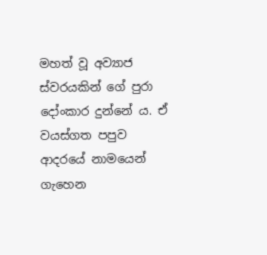මහත් වූ අව්‍යාජ ස්වරයකින් ගේ පුරා දෝංකාර දුන්නේ ය. ඒ වයස්ගත පපුව ආදරයේ නාමයෙන් ගැහෙන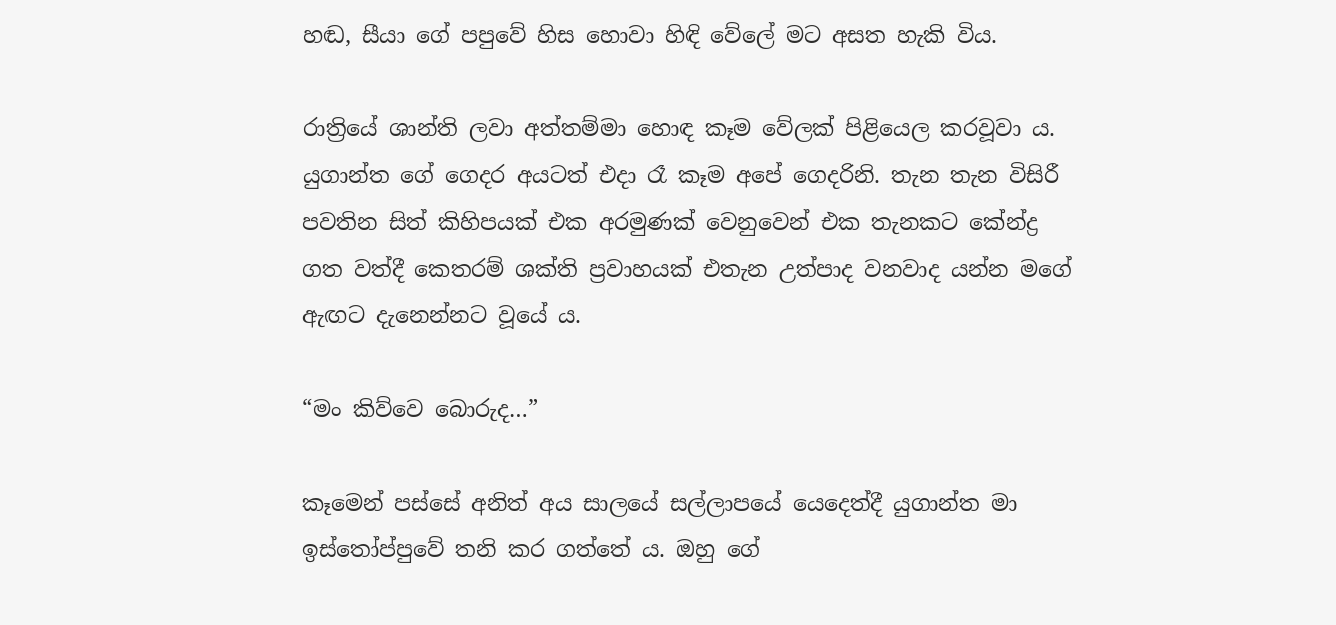හඬ, සීයා ගේ පපුවේ හිස හොවා හිඳි වේලේ මට අසත හැකි විය.

රාත්‍රියේ ශාන්ති ලවා අත්තම්මා හොඳ කෑම වේලක් පිළියෙල කරවූවා ය. යුගාන්ත ගේ ගෙදර අයටත් එදා රෑ කෑම අපේ ගෙදරිනි. තැන තැන විසිරී පවතින සිත් කිහිපයක් එක අරමුණක් වෙනුවෙන් එක තැනකට කේන්ද්‍ර ගත වත්දී කෙතරම් ශක්ති ප්‍රවාහයක් එතැන උත්පාද වනවාද යන්න මගේ ඇඟට දැනෙන්නට වූයේ ය.

“මං කිව්වෙ බොරුද…”

කෑමෙන් පස්සේ අනිත් අය සාලයේ සල්ලාපයේ යෙදෙත්දී යුගාන්ත මා ඉස්තෝප්පුවේ තනි කර ගත්තේ ය. ඔහු ගේ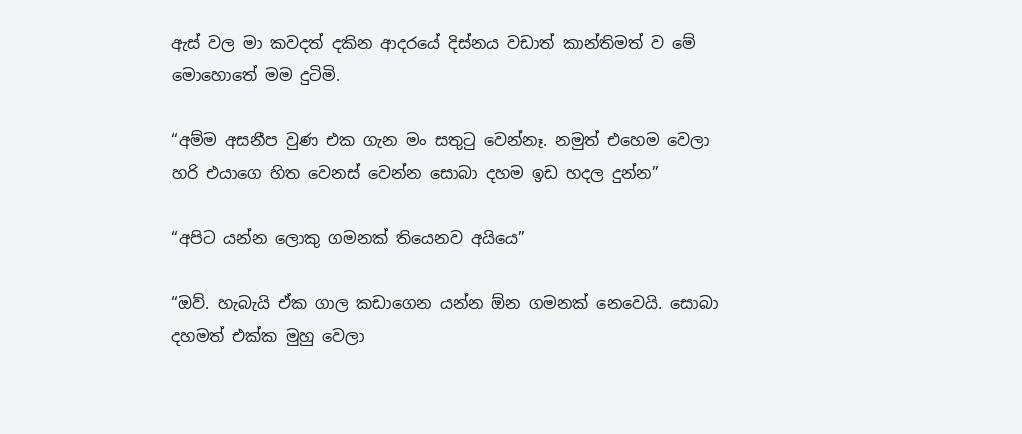ඇස් වල මා කවදත් දකින ආදරයේ දිස්නය වඩාත් කාන්තිමත් ව මේ මොහොතේ මම දුටිමි.

“අම්ම අසනීප වුණ එක ගැන මං සතුටු වෙන්නෑ. නමුත් එහෙම වෙලා හරි එයාගෙ හිත වෙනස් වෙන්න සොබා දහම ඉඩ හදල දුන්න”

“අපිට යන්න ලොකු ගමනක් තියෙනව අයියෙ”

“ඔව්. හැබැයි ඒක ගාල කඩාගෙන යන්න ඕන ගමනක් නෙවෙයි. සොබා දහමත් එක්ක මුහු වෙලා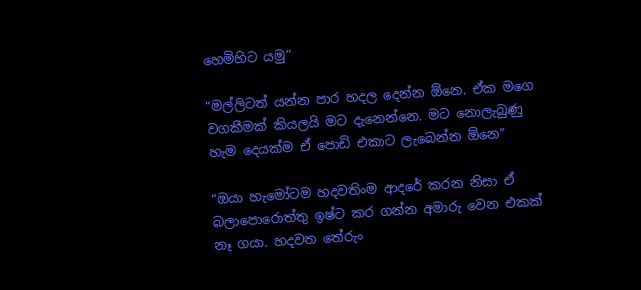හෙමිහිට යමු”

“මල්ලිටත් යන්න පාර හදල දෙන්න ඕනෙ. ඒක මගෙ වගකීමක් කියලයි මට දැනෙන්නෙ. මට නොලැබුණු හැම දෙයක්ම ඒ පොඩි එකාට ලැබෙන්න ඕනෙ”

“ඔයා හැමෝටම හදවතිංම ආදරේ කරන නිසා ඒ බලාපොරොත්තු ඉෂ්ට කර ගන්න අමාරු වෙන එකක් නෑ ගයා. හදවත තේරුං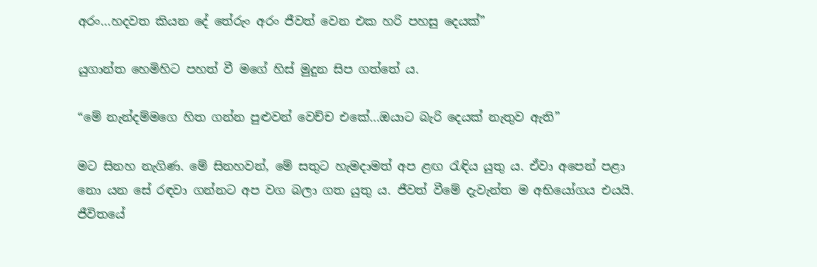අරං…හදවත කියන දේ තේරුං අරං ජීවත් වෙන එක හරි පහසු දෙයක්”

යුගාන්ත හෙමිහිට පහත් වී මගේ හිස් මුදුන සිප ගත්තේ ය.

“මේ නැන්දම්මගෙ හිත ගන්න පුළුවන් වෙච්ච එකේ…ඔයාට බැරි දෙයක් නැතුව ඇති”

මට සිනහ නැගිණ. මේ සිනහවන්, මේ සතුට හැමදාමත් අප ළඟ රැඳිය යුතු ය. ඒවා අපෙන් පළා නො යන සේ රඳවා ගන්නට අප වග බලා ගත යුතු ය. ජීවත් වීමේ දැවැන්ත ම අභියෝගය එයයි. ජීවිතයේ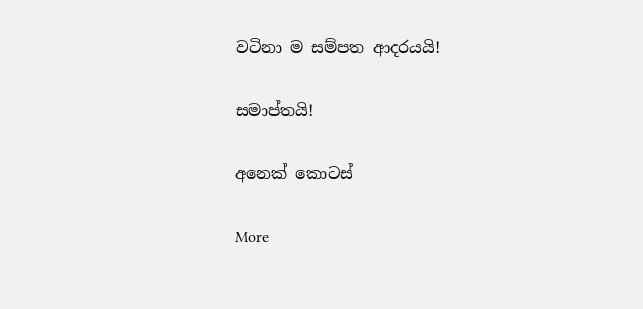වටිනා ම සම්පත ආදරයයි!

සමාප්තයි!

අනෙක් කොටස්

More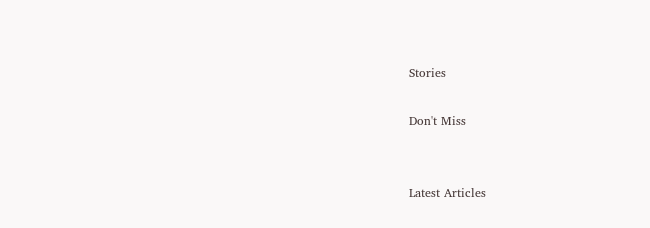Stories

Don't Miss


Latest Articles